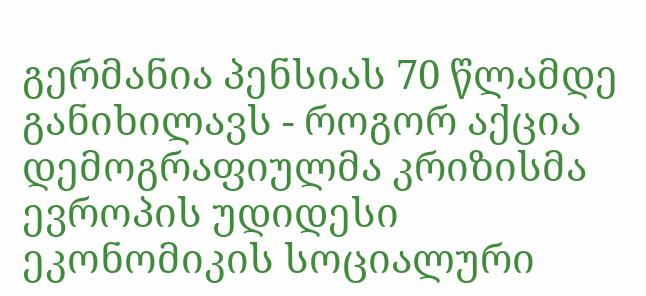გერმანია პენსიას 70 წლამდე განიხილავს - როგორ აქცია დემოგრაფიულმა კრიზისმა ევროპის უდიდესი ეკონომიკის სოციალური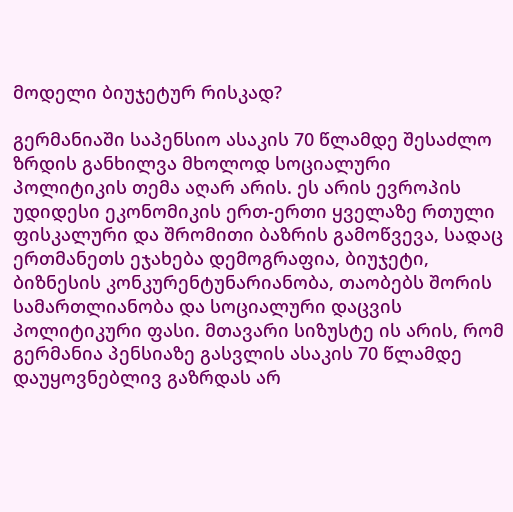მოდელი ბიუჯეტურ რისკად?

გერმანიაში საპენსიო ასაკის 70 წლამდე შესაძლო ზრდის განხილვა მხოლოდ სოციალური პოლიტიკის თემა აღარ არის. ეს არის ევროპის უდიდესი ეკონომიკის ერთ-ერთი ყველაზე რთული ფისკალური და შრომითი ბაზრის გამოწვევა, სადაც ერთმანეთს ეჯახება დემოგრაფია, ბიუჯეტი, ბიზნესის კონკურენტუნარიანობა, თაობებს შორის სამართლიანობა და სოციალური დაცვის პოლიტიკური ფასი. მთავარი სიზუსტე ის არის, რომ გერმანია პენსიაზე გასვლის ასაკის 70 წლამდე დაუყოვნებლივ გაზრდას არ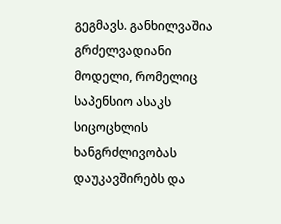გეგმავს. განხილვაშია გრძელვადიანი მოდელი, რომელიც საპენსიო ასაკს სიცოცხლის ხანგრძლივობას დაუკავშირებს და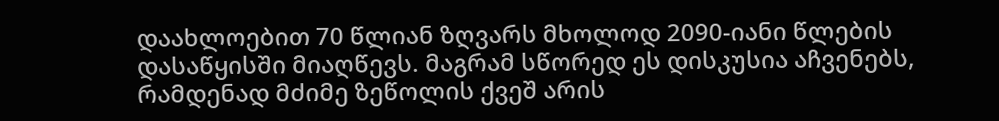დაახლოებით 70 წლიან ზღვარს მხოლოდ 2090-იანი წლების დასაწყისში მიაღწევს. მაგრამ სწორედ ეს დისკუსია აჩვენებს, რამდენად მძიმე ზეწოლის ქვეშ არის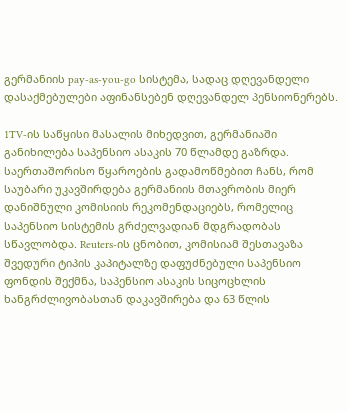გერმანიის pay-as-you-go სისტემა, სადაც დღევანდელი დასაქმებულები აფინანსებენ დღევანდელ პენსიონერებს.

1TV-ის საწყისი მასალის მიხედვით, გერმანიაში განიხილება საპენსიო ასაკის 70 წლამდე გაზრდა. საერთაშორისო წყაროების გადამოწმებით ჩანს, რომ საუბარი უკავშირდება გერმანიის მთავრობის მიერ დანიშნული კომისიის რეკომენდაციებს, რომელიც საპენსიო სისტემის გრძელვადიან მდგრადობას სწავლობდა. Reuters-ის ცნობით, კომისიამ შესთავაზა შვედური ტიპის კაპიტალზე დაფუძნებული საპენსიო ფონდის შექმნა, საპენსიო ასაკის სიცოცხლის ხანგრძლივობასთან დაკავშირება და 63 წლის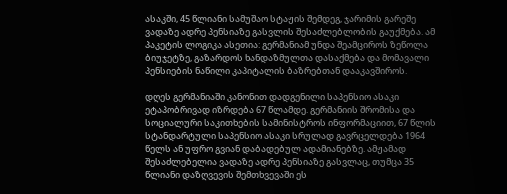ასაკში, 45 წლიანი სამუშაო სტაჟის შემდეგ, ჯარიმის გარეშე ვადაზე ადრე პენსიაზე გასვლის შესაძლებლობის გაუქმება. ამ პაკეტის ლოგიკა ასეთია: გერმანიამ უნდა შეამციროს ზეწოლა ბიუჯეტზე, გაზარდოს ხანდაზმულთა დასაქმება და მომავალი პენსიების ნაწილი კაპიტალის ბაზრებთან დააკავშიროს.

დღეს გერმანიაში კანონით დადგენილი საპენსიო ასაკი ეტაპობრივად იზრდება 67 წლამდე. გერმანიის შრომისა და სოციალური საკითხების სამინისტროს ინფორმაციით, 67 წლის სტანდარტული საპენსიო ასაკი სრულად გავრცელდება 1964 წელს ან უფრო გვიან დაბადებულ ადამიანებზე. ამჟამად შესაძლებელია ვადაზე ადრე პენსიაზე გასვლაც, თუმცა 35 წლიანი დაზღვევის შემთხვევაში ეს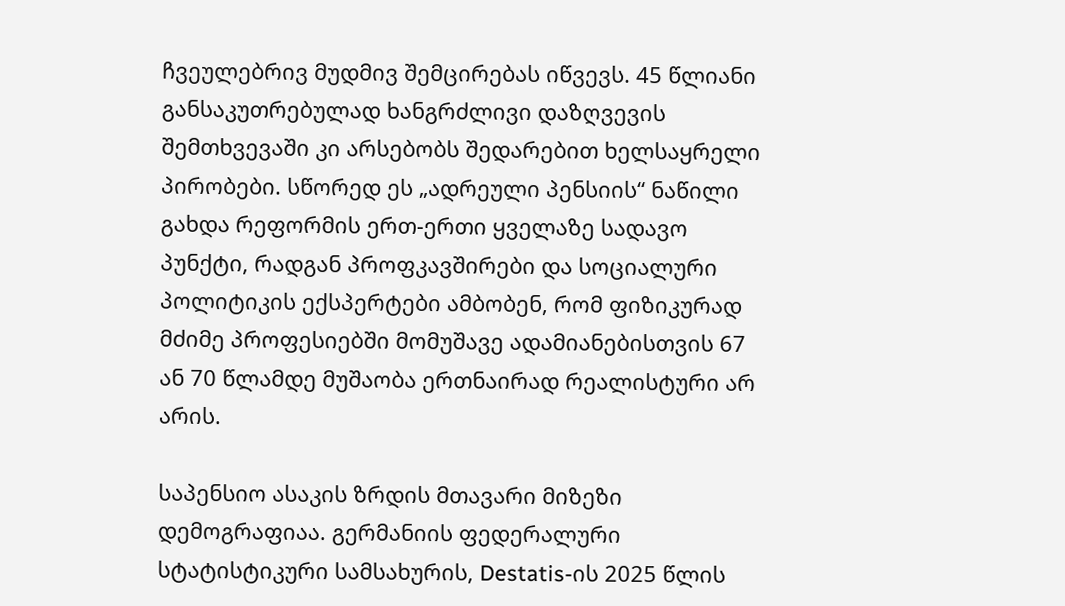ჩვეულებრივ მუდმივ შემცირებას იწვევს. 45 წლიანი განსაკუთრებულად ხანგრძლივი დაზღვევის შემთხვევაში კი არსებობს შედარებით ხელსაყრელი პირობები. სწორედ ეს „ადრეული პენსიის“ ნაწილი გახდა რეფორმის ერთ-ერთი ყველაზე სადავო პუნქტი, რადგან პროფკავშირები და სოციალური პოლიტიკის ექსპერტები ამბობენ, რომ ფიზიკურად მძიმე პროფესიებში მომუშავე ადამიანებისთვის 67 ან 70 წლამდე მუშაობა ერთნაირად რეალისტური არ არის.

საპენსიო ასაკის ზრდის მთავარი მიზეზი დემოგრაფიაა. გერმანიის ფედერალური სტატისტიკური სამსახურის, Destatis-ის 2025 წლის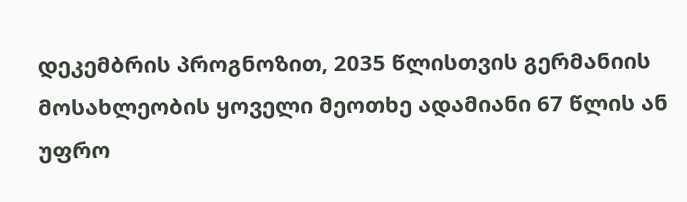დეკემბრის პროგნოზით, 2035 წლისთვის გერმანიის მოსახლეობის ყოველი მეოთხე ადამიანი 67 წლის ან უფრო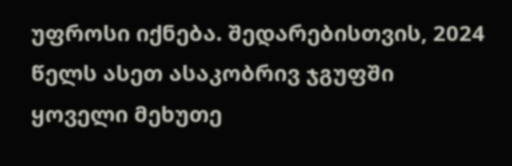უფროსი იქნება. შედარებისთვის, 2024 წელს ასეთ ასაკობრივ ჯგუფში ყოველი მეხუთე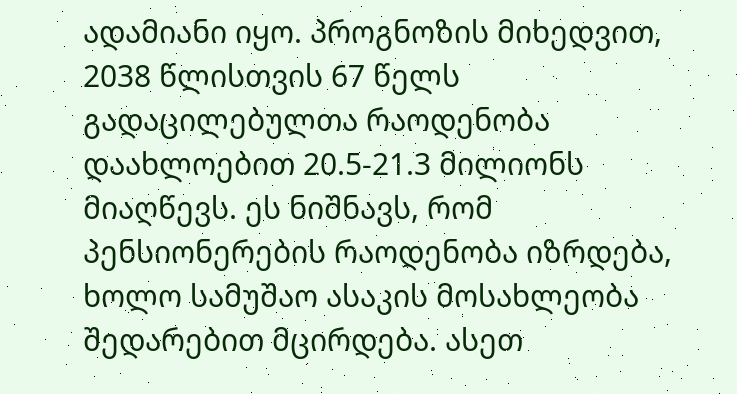ადამიანი იყო. პროგნოზის მიხედვით, 2038 წლისთვის 67 წელს გადაცილებულთა რაოდენობა დაახლოებით 20.5-21.3 მილიონს მიაღწევს. ეს ნიშნავს, რომ პენსიონერების რაოდენობა იზრდება, ხოლო სამუშაო ასაკის მოსახლეობა შედარებით მცირდება. ასეთ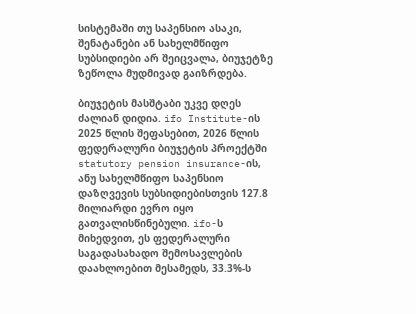სისტემაში თუ საპენსიო ასაკი, შენატანები ან სახელმწიფო სუბსიდიები არ შეიცვალა, ბიუჯეტზე ზეწოლა მუდმივად გაიზრდება.

ბიუჯეტის მასშტაბი უკვე დღეს ძალიან დიდია. ifo Institute-ის 2025 წლის შეფასებით, 2026 წლის ფედერალური ბიუჯეტის პროექტში statutory pension insurance-ის, ანუ სახელმწიფო საპენსიო დაზღვევის სუბსიდიებისთვის 127.8 მილიარდი ევრო იყო გათვალისწინებული. ifo-ს მიხედვით, ეს ფედერალური საგადასახადო შემოსავლების დაახლოებით მესამედს, 33.3%-ს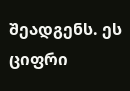შეადგენს. ეს ციფრი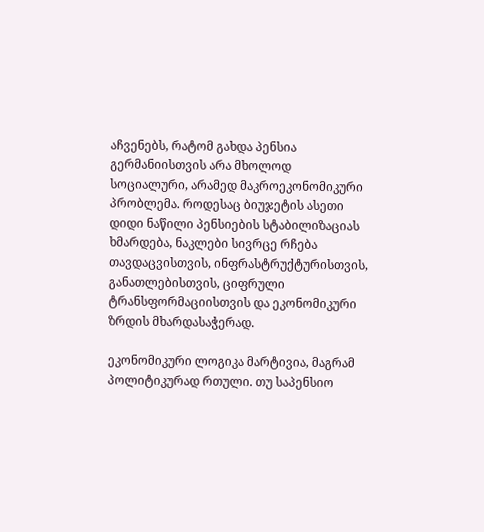აჩვენებს, რატომ გახდა პენსია გერმანიისთვის არა მხოლოდ სოციალური, არამედ მაკროეკონომიკური პრობლემა. როდესაც ბიუჯეტის ასეთი დიდი ნაწილი პენსიების სტაბილიზაციას ხმარდება, ნაკლები სივრცე რჩება თავდაცვისთვის, ინფრასტრუქტურისთვის, განათლებისთვის, ციფრული ტრანსფორმაციისთვის და ეკონომიკური ზრდის მხარდასაჭერად.

ეკონომიკური ლოგიკა მარტივია, მაგრამ პოლიტიკურად რთული. თუ საპენსიო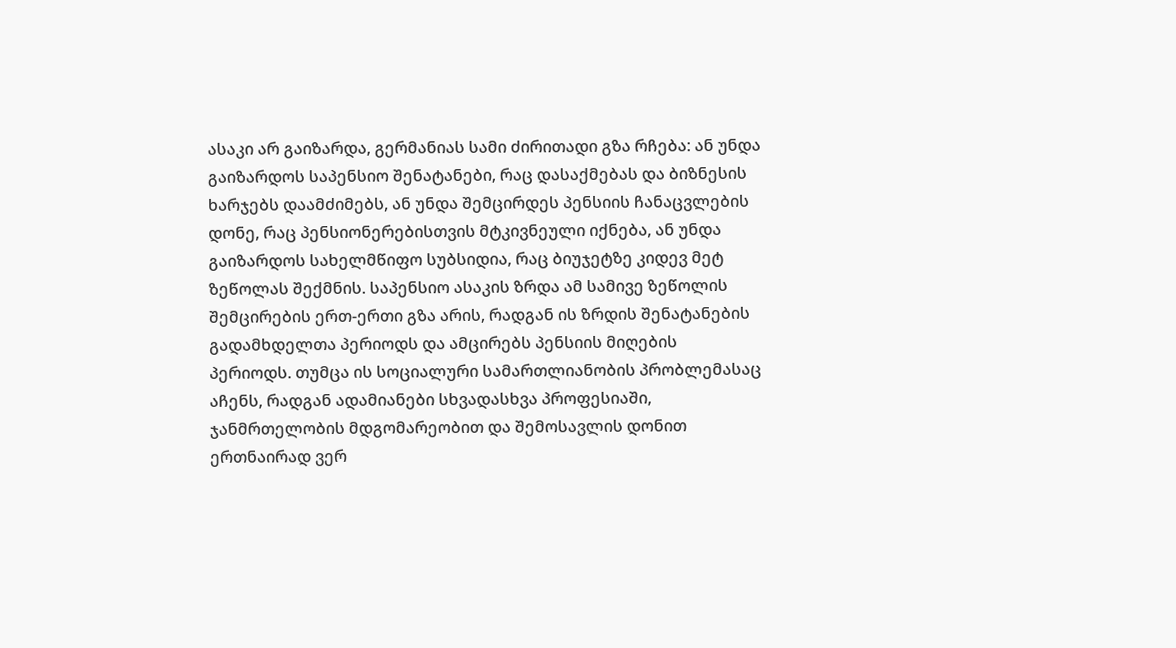ასაკი არ გაიზარდა, გერმანიას სამი ძირითადი გზა რჩება: ან უნდა გაიზარდოს საპენსიო შენატანები, რაც დასაქმებას და ბიზნესის ხარჯებს დაამძიმებს, ან უნდა შემცირდეს პენსიის ჩანაცვლების დონე, რაც პენსიონერებისთვის მტკივნეული იქნება, ან უნდა გაიზარდოს სახელმწიფო სუბსიდია, რაც ბიუჯეტზე კიდევ მეტ ზეწოლას შექმნის. საპენსიო ასაკის ზრდა ამ სამივე ზეწოლის შემცირების ერთ-ერთი გზა არის, რადგან ის ზრდის შენატანების გადამხდელთა პერიოდს და ამცირებს პენსიის მიღების პერიოდს. თუმცა ის სოციალური სამართლიანობის პრობლემასაც აჩენს, რადგან ადამიანები სხვადასხვა პროფესიაში, ჯანმრთელობის მდგომარეობით და შემოსავლის დონით ერთნაირად ვერ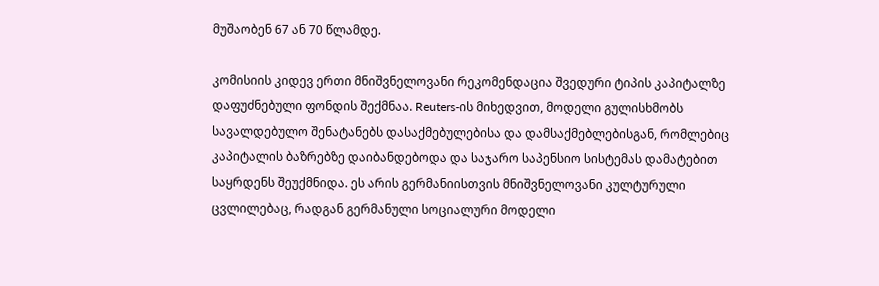მუშაობენ 67 ან 70 წლამდე.

კომისიის კიდევ ერთი მნიშვნელოვანი რეკომენდაცია შვედური ტიპის კაპიტალზე დაფუძნებული ფონდის შექმნაა. Reuters-ის მიხედვით, მოდელი გულისხმობს სავალდებულო შენატანებს დასაქმებულებისა და დამსაქმებლებისგან, რომლებიც კაპიტალის ბაზრებზე დაიბანდებოდა და საჯარო საპენსიო სისტემას დამატებით საყრდენს შეუქმნიდა. ეს არის გერმანიისთვის მნიშვნელოვანი კულტურული ცვლილებაც, რადგან გერმანული სოციალური მოდელი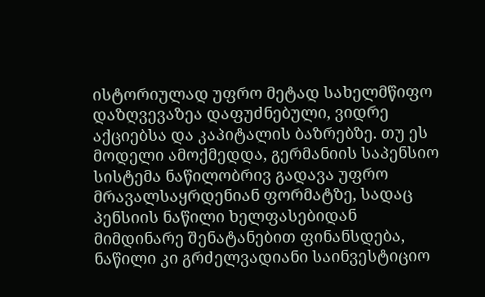ისტორიულად უფრო მეტად სახელმწიფო დაზღვევაზეა დაფუძნებული, ვიდრე აქციებსა და კაპიტალის ბაზრებზე. თუ ეს მოდელი ამოქმედდა, გერმანიის საპენსიო სისტემა ნაწილობრივ გადავა უფრო მრავალსაყრდენიან ფორმატზე, სადაც პენსიის ნაწილი ხელფასებიდან მიმდინარე შენატანებით ფინანსდება, ნაწილი კი გრძელვადიანი საინვესტიციო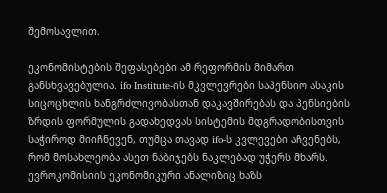შემოსავლით.

ეკონომისტების შეფასებები ამ რეფორმის მიმართ განსხვავებულია. ifo Institute-ის მკვლევრები საპენსიო ასაკის სიცოცხლის ხანგრძლივობასთან დაკავშირებას და პენსიების ზრდის ფორმულის გადახედვას სისტემის მდგრადობისთვის საჭიროდ მიიჩნევენ, თუმცა თავად ifo-ს კვლევები აჩვენებს, რომ მოსახლეობა ასეთ ნაბიჯებს ნაკლებად უჭერს მხარს. ევროკომისიის ეკონომიკური ანალიზიც ხაზს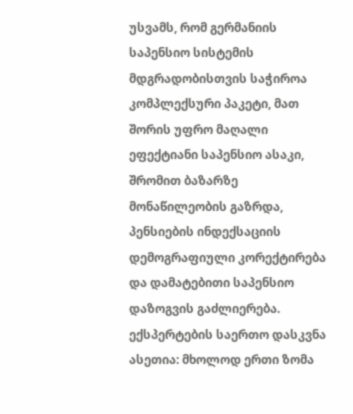უსვამს, რომ გერმანიის საპენსიო სისტემის მდგრადობისთვის საჭიროა კომპლექსური პაკეტი, მათ შორის უფრო მაღალი ეფექტიანი საპენსიო ასაკი, შრომით ბაზარზე მონაწილეობის გაზრდა, პენსიების ინდექსაციის დემოგრაფიული კორექტირება და დამატებითი საპენსიო დაზოგვის გაძლიერება. ექსპერტების საერთო დასკვნა ასეთია: მხოლოდ ერთი ზომა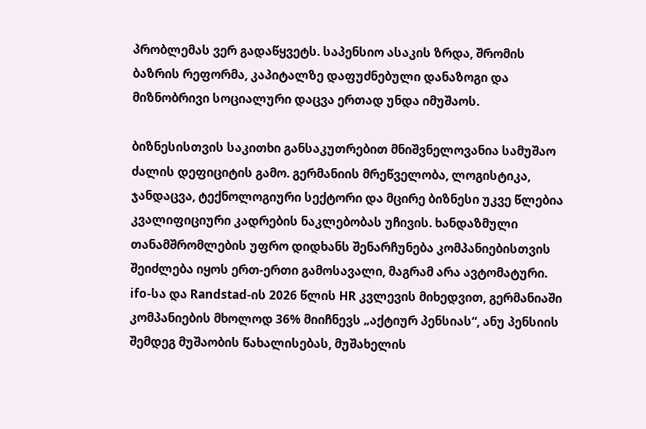პრობლემას ვერ გადაწყვეტს. საპენსიო ასაკის ზრდა, შრომის ბაზრის რეფორმა, კაპიტალზე დაფუძნებული დანაზოგი და მიზნობრივი სოციალური დაცვა ერთად უნდა იმუშაოს.

ბიზნესისთვის საკითხი განსაკუთრებით მნიშვნელოვანია სამუშაო ძალის დეფიციტის გამო. გერმანიის მრეწველობა, ლოგისტიკა, ჯანდაცვა, ტექნოლოგიური სექტორი და მცირე ბიზნესი უკვე წლებია კვალიფიციური კადრების ნაკლებობას უჩივის. ხანდაზმული თანამშრომლების უფრო დიდხანს შენარჩუნება კომპანიებისთვის შეიძლება იყოს ერთ-ერთი გამოსავალი, მაგრამ არა ავტომატური. ifo-სა და Randstad-ის 2026 წლის HR კვლევის მიხედვით, გერმანიაში კომპანიების მხოლოდ 36% მიიჩნევს „აქტიურ პენსიას“, ანუ პენსიის შემდეგ მუშაობის წახალისებას, მუშახელის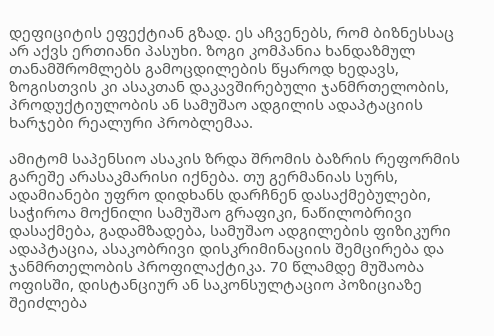დეფიციტის ეფექტიან გზად. ეს აჩვენებს, რომ ბიზნესსაც არ აქვს ერთიანი პასუხი. ზოგი კომპანია ხანდაზმულ თანამშრომლებს გამოცდილების წყაროდ ხედავს, ზოგისთვის კი ასაკთან დაკავშირებული ჯანმრთელობის, პროდუქტიულობის ან სამუშაო ადგილის ადაპტაციის ხარჯები რეალური პრობლემაა.

ამიტომ საპენსიო ასაკის ზრდა შრომის ბაზრის რეფორმის გარეშე არასაკმარისი იქნება. თუ გერმანიას სურს, ადამიანები უფრო დიდხანს დარჩნენ დასაქმებულები, საჭიროა მოქნილი სამუშაო გრაფიკი, ნაწილობრივი დასაქმება, გადამზადება, სამუშაო ადგილების ფიზიკური ადაპტაცია, ასაკობრივი დისკრიმინაციის შემცირება და ჯანმრთელობის პროფილაქტიკა. 70 წლამდე მუშაობა ოფისში, დისტანციურ ან საკონსულტაციო პოზიციაზე შეიძლება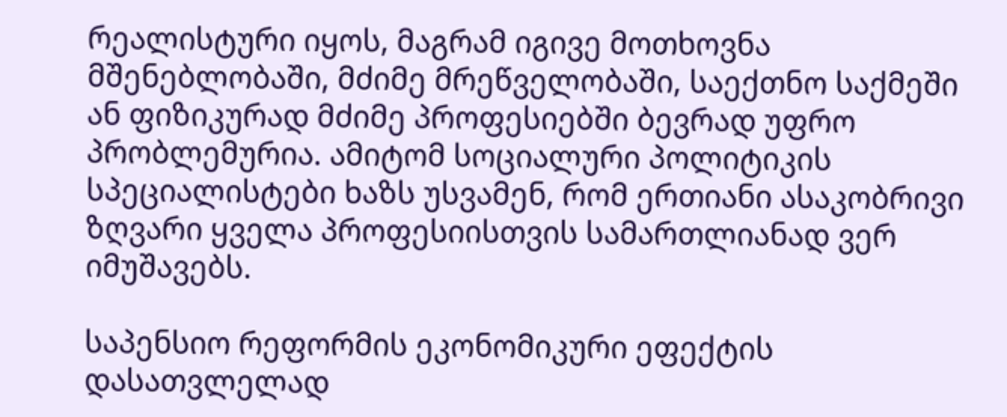რეალისტური იყოს, მაგრამ იგივე მოთხოვნა მშენებლობაში, მძიმე მრეწველობაში, საექთნო საქმეში ან ფიზიკურად მძიმე პროფესიებში ბევრად უფრო პრობლემურია. ამიტომ სოციალური პოლიტიკის სპეციალისტები ხაზს უსვამენ, რომ ერთიანი ასაკობრივი ზღვარი ყველა პროფესიისთვის სამართლიანად ვერ იმუშავებს.

საპენსიო რეფორმის ეკონომიკური ეფექტის დასათვლელად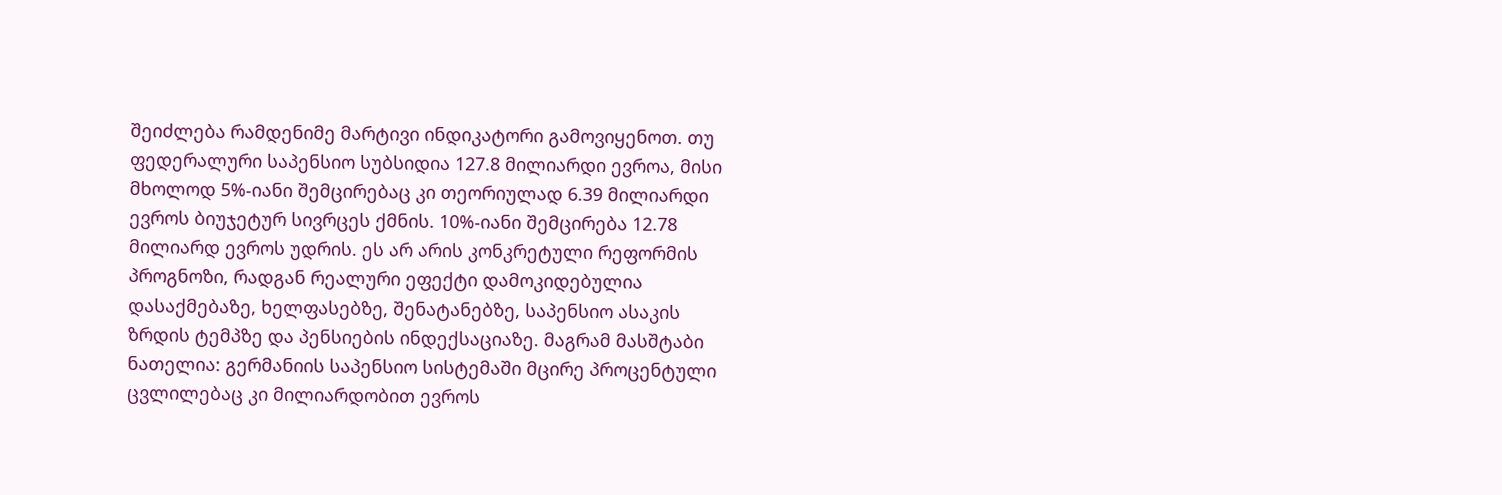შეიძლება რამდენიმე მარტივი ინდიკატორი გამოვიყენოთ. თუ ფედერალური საპენსიო სუბსიდია 127.8 მილიარდი ევროა, მისი მხოლოდ 5%-იანი შემცირებაც კი თეორიულად 6.39 მილიარდი ევროს ბიუჯეტურ სივრცეს ქმნის. 10%-იანი შემცირება 12.78 მილიარდ ევროს უდრის. ეს არ არის კონკრეტული რეფორმის პროგნოზი, რადგან რეალური ეფექტი დამოკიდებულია დასაქმებაზე, ხელფასებზე, შენატანებზე, საპენსიო ასაკის ზრდის ტემპზე და პენსიების ინდექსაციაზე. მაგრამ მასშტაბი ნათელია: გერმანიის საპენსიო სისტემაში მცირე პროცენტული ცვლილებაც კი მილიარდობით ევროს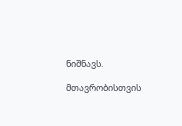ნიშნავს.

მთავრობისთვის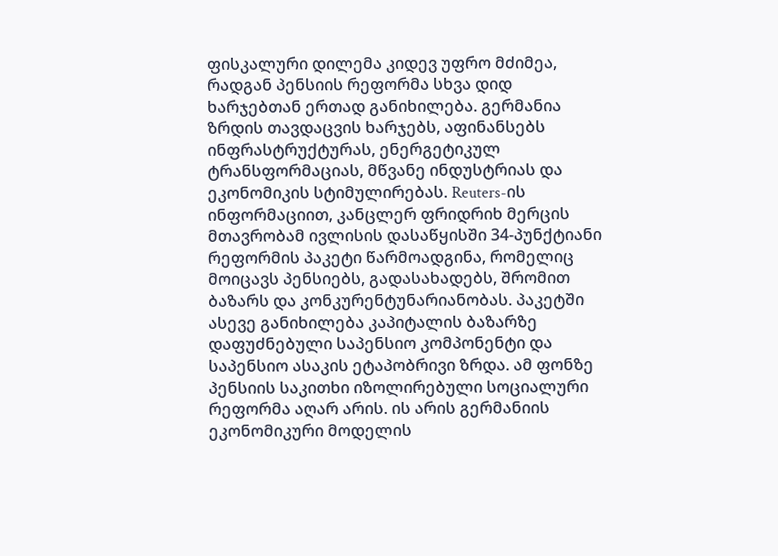ფისკალური დილემა კიდევ უფრო მძიმეა, რადგან პენსიის რეფორმა სხვა დიდ ხარჯებთან ერთად განიხილება. გერმანია ზრდის თავდაცვის ხარჯებს, აფინანსებს ინფრასტრუქტურას, ენერგეტიკულ ტრანსფორმაციას, მწვანე ინდუსტრიას და ეკონომიკის სტიმულირებას. Reuters-ის ინფორმაციით, კანცლერ ფრიდრიხ მერცის მთავრობამ ივლისის დასაწყისში 34-პუნქტიანი რეფორმის პაკეტი წარმოადგინა, რომელიც მოიცავს პენსიებს, გადასახადებს, შრომით ბაზარს და კონკურენტუნარიანობას. პაკეტში ასევე განიხილება კაპიტალის ბაზარზე დაფუძნებული საპენსიო კომპონენტი და საპენსიო ასაკის ეტაპობრივი ზრდა. ამ ფონზე პენსიის საკითხი იზოლირებული სოციალური რეფორმა აღარ არის. ის არის გერმანიის ეკონომიკური მოდელის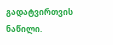გადატვირთვის ნაწილი.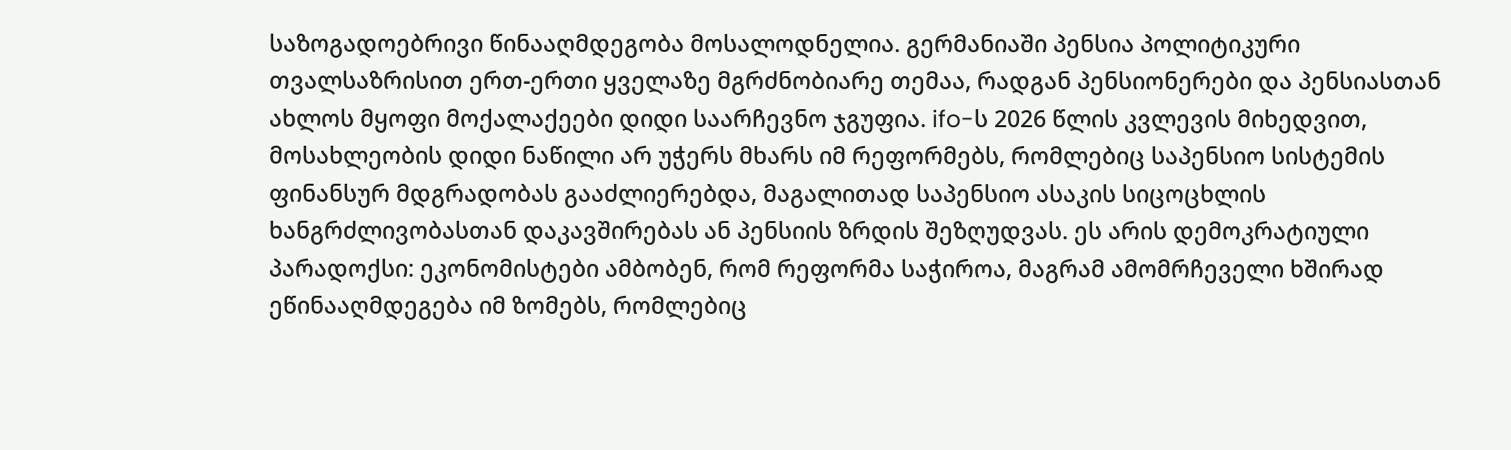საზოგადოებრივი წინააღმდეგობა მოსალოდნელია. გერმანიაში პენსია პოლიტიკური თვალსაზრისით ერთ-ერთი ყველაზე მგრძნობიარე თემაა, რადგან პენსიონერები და პენსიასთან ახლოს მყოფი მოქალაქეები დიდი საარჩევნო ჯგუფია. ifo-ს 2026 წლის კვლევის მიხედვით, მოსახლეობის დიდი ნაწილი არ უჭერს მხარს იმ რეფორმებს, რომლებიც საპენსიო სისტემის ფინანსურ მდგრადობას გააძლიერებდა, მაგალითად საპენსიო ასაკის სიცოცხლის ხანგრძლივობასთან დაკავშირებას ან პენსიის ზრდის შეზღუდვას. ეს არის დემოკრატიული პარადოქსი: ეკონომისტები ამბობენ, რომ რეფორმა საჭიროა, მაგრამ ამომრჩეველი ხშირად ეწინააღმდეგება იმ ზომებს, რომლებიც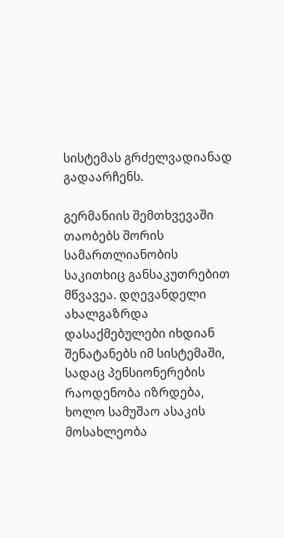სისტემას გრძელვადიანად გადაარჩენს.

გერმანიის შემთხვევაში თაობებს შორის სამართლიანობის საკითხიც განსაკუთრებით მწვავეა. დღევანდელი ახალგაზრდა დასაქმებულები იხდიან შენატანებს იმ სისტემაში, სადაც პენსიონერების რაოდენობა იზრდება, ხოლო სამუშაო ასაკის მოსახლეობა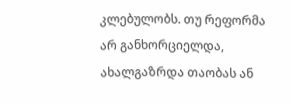კლებულობს. თუ რეფორმა არ განხორციელდა, ახალგაზრდა თაობას ან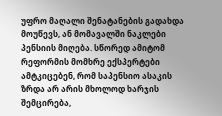უფრო მაღალი შენატანების გადახდა მოუწევს, ან მომავალში ნაკლები პენსიის მიღება. სწორედ ამიტომ რეფორმის მომხრე ექსპერტები ამტკიცებენ, რომ საპენსიო ასაკის ზრდა არ არის მხოლოდ ხარჯის შემცირება,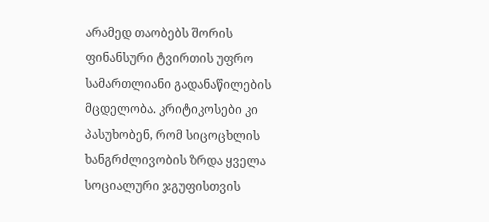არამედ თაობებს შორის ფინანსური ტვირთის უფრო სამართლიანი გადანაწილების მცდელობა. კრიტიკოსები კი პასუხობენ, რომ სიცოცხლის ხანგრძლივობის ზრდა ყველა სოციალური ჯგუფისთვის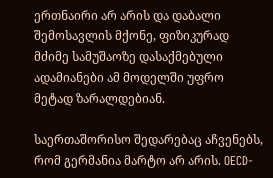ერთნაირი არ არის და დაბალი შემოსავლის მქონე, ფიზიკურად მძიმე სამუშაოზე დასაქმებული ადამიანები ამ მოდელში უფრო მეტად ზარალდებიან.

საერთაშორისო შედარებაც აჩვენებს, რომ გერმანია მარტო არ არის. OECD-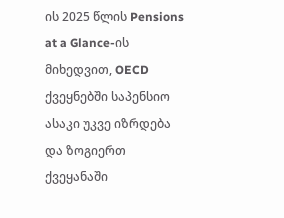ის 2025 წლის Pensions at a Glance-ის მიხედვით, OECD ქვეყნებში საპენსიო ასაკი უკვე იზრდება და ზოგიერთ ქვეყანაში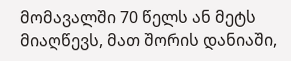მომავალში 70 წელს ან მეტს მიაღწევს, მათ შორის დანიაში,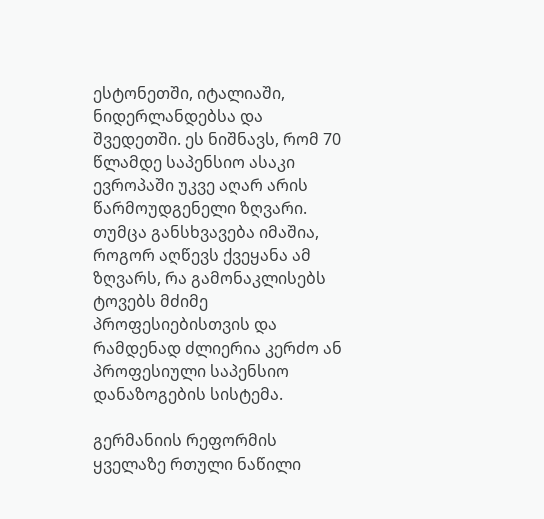ესტონეთში, იტალიაში, ნიდერლანდებსა და შვედეთში. ეს ნიშნავს, რომ 70 წლამდე საპენსიო ასაკი ევროპაში უკვე აღარ არის წარმოუდგენელი ზღვარი. თუმცა განსხვავება იმაშია, როგორ აღწევს ქვეყანა ამ ზღვარს, რა გამონაკლისებს ტოვებს მძიმე პროფესიებისთვის და რამდენად ძლიერია კერძო ან პროფესიული საპენსიო დანაზოგების სისტემა.

გერმანიის რეფორმის ყველაზე რთული ნაწილი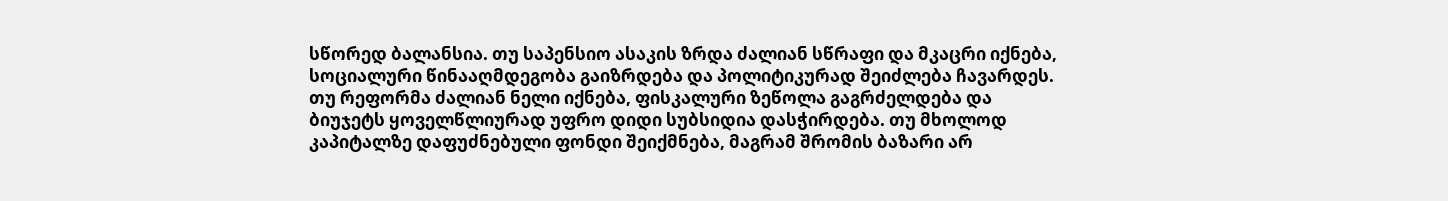სწორედ ბალანსია. თუ საპენსიო ასაკის ზრდა ძალიან სწრაფი და მკაცრი იქნება, სოციალური წინააღმდეგობა გაიზრდება და პოლიტიკურად შეიძლება ჩავარდეს. თუ რეფორმა ძალიან ნელი იქნება, ფისკალური ზეწოლა გაგრძელდება და ბიუჯეტს ყოველწლიურად უფრო დიდი სუბსიდია დასჭირდება. თუ მხოლოდ კაპიტალზე დაფუძნებული ფონდი შეიქმნება, მაგრამ შრომის ბაზარი არ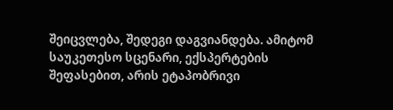შეიცვლება, შედეგი დაგვიანდება. ამიტომ საუკეთესო სცენარი, ექსპერტების შეფასებით, არის ეტაპობრივი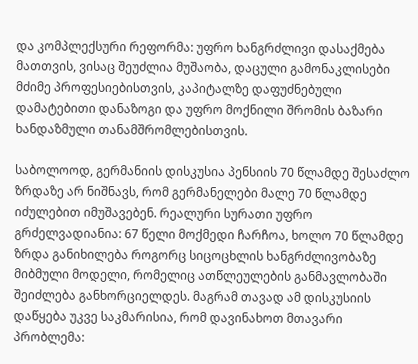და კომპლექსური რეფორმა: უფრო ხანგრძლივი დასაქმება მათთვის, ვისაც შეუძლია მუშაობა, დაცული გამონაკლისები მძიმე პროფესიებისთვის, კაპიტალზე დაფუძნებული დამატებითი დანაზოგი და უფრო მოქნილი შრომის ბაზარი ხანდაზმული თანამშრომლებისთვის.

საბოლოოდ, გერმანიის დისკუსია პენსიის 70 წლამდე შესაძლო ზრდაზე არ ნიშნავს, რომ გერმანელები მალე 70 წლამდე იძულებით იმუშავებენ. რეალური სურათი უფრო გრძელვადიანია: 67 წელი მოქმედი ჩარჩოა, ხოლო 70 წლამდე ზრდა განიხილება როგორც სიცოცხლის ხანგრძლივობაზე მიბმული მოდელი, რომელიც ათწლეულების განმავლობაში შეიძლება განხორციელდეს. მაგრამ თავად ამ დისკუსიის დაწყება უკვე საკმარისია, რომ დავინახოთ მთავარი პრობლემა: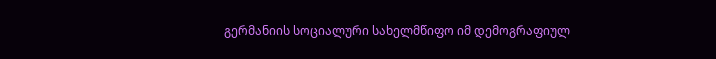გერმანიის სოციალური სახელმწიფო იმ დემოგრაფიულ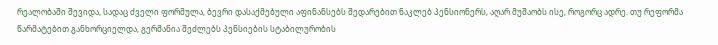რეალობაში შევიდა, სადაც ძველი ფორმულა, ბევრი დასაქმებული აფინანსებს შედარებით ნაკლებ პენსიონერს, აღარ მუშაობს ისე, როგორც ადრე. თუ რეფორმა წარმატებით განხორციელდა, გერმანია შეძლებს პენსიების სტაბილურობის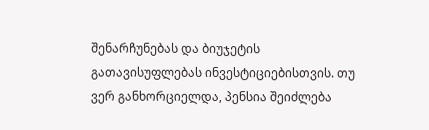შენარჩუნებას და ბიუჯეტის გათავისუფლებას ინვესტიციებისთვის. თუ ვერ განხორციელდა, პენსია შეიძლება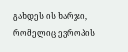გახდეს ის ხარჯი, რომელიც ევროპის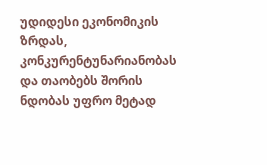უდიდესი ეკონომიკის ზრდას, კონკურენტუნარიანობას და თაობებს შორის ნდობას უფრო მეტად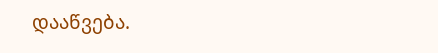დააწვება.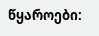წყაროები: